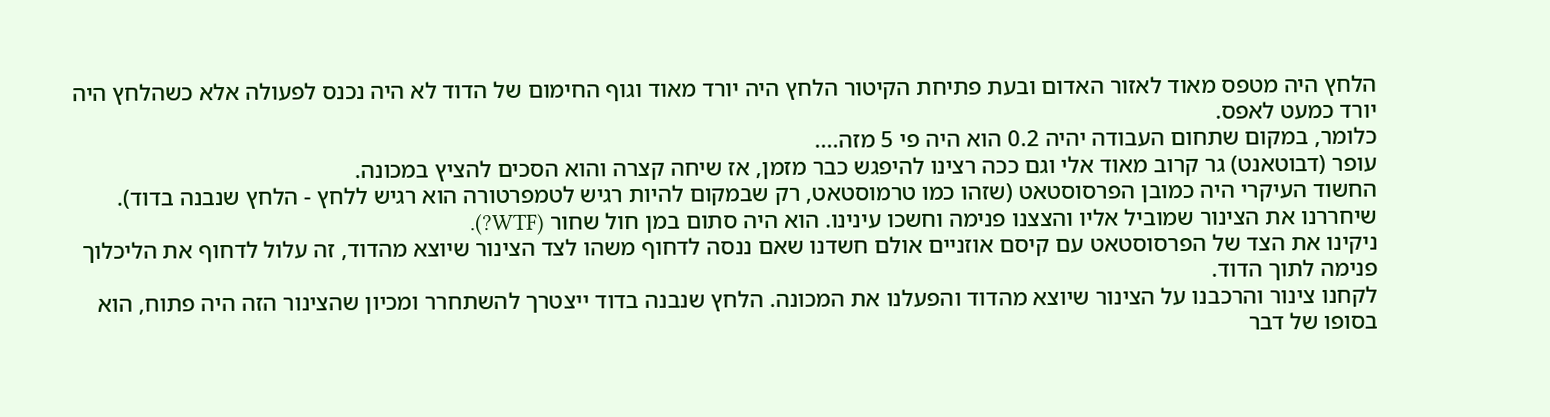הלחץ היה מטפס מאוד לאזור האדום ובעת פתיחת הקיטור הלחץ היה יורד מאוד וגוף החימום של הדוד לא היה נכנס לפעולה אלא כשהלחץ היה יורד כמעט לאפס.
כלומר, במקום שתחום העבודה יהיה 0.2 הוא היה פי 5 מזה....
עופר (דבוטאנט) גר קרוב מאוד אלי וגם ככה רצינו להיפגש כבר מזמן, אז שיחה קצרה והוא הסכים להציץ במכונה.
החשוד העיקרי היה כמובן הפרסוסטאט (שזהו כמו טרמוסטאט, רק שבמקום להיות רגיש לטמפרטורה הוא רגיש ללחץ - הלחץ שנבנה בדוד).
שיחררנו את הצינור שמוביל אליו והצצנו פנימה וחשכו עינינו. הוא היה סתום במן חול שחור (WTF?).
ניקינו את הצד של הפרסוסטאט עם קיסם אוזניים אולם חשדנו שאם ננסה לדחוף משהו לצד הצינור שיוצא מהדוד, זה עלול לדחוף את הליכלוך פנימה לתוך הדוד.
לקחנו צינור והרכבנו על הצינור שיוצא מהדוד והפעלנו את המכונה. הלחץ שנבנה בדוד ייצטרך להשתחרר ומכיון שהצינור הזה היה פתוח, הוא בסופו של דבר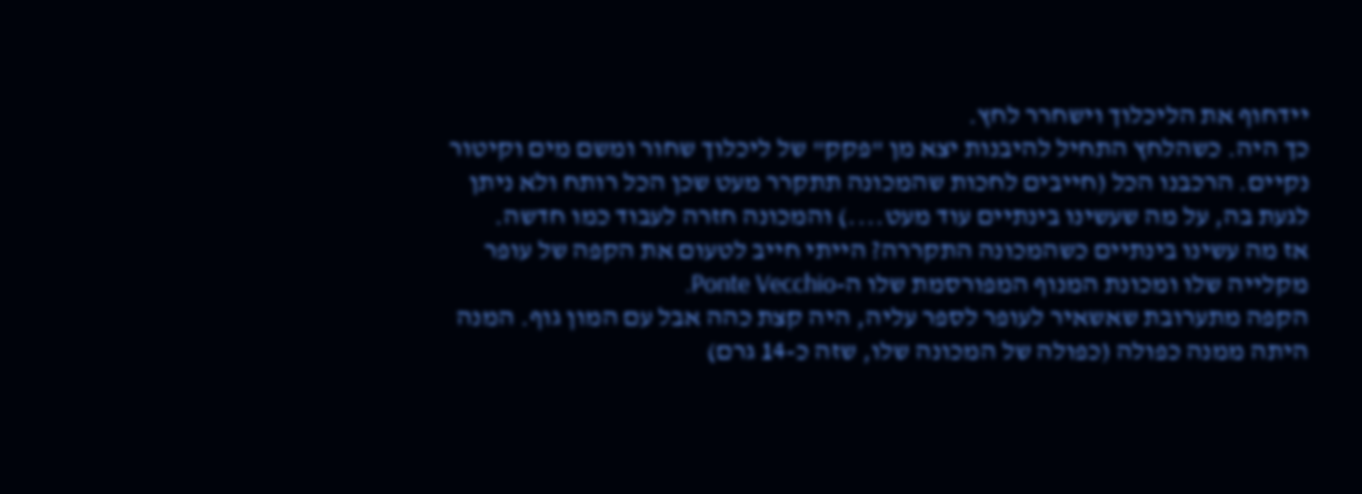יידחוף את הליכלוך וישחרר לחץ.
כך היה. כשהלחץ התחיל להיבנות יצא מן "פקק" של ליכלוך שחור ומשם מים וקיטור נקיים. הרכבנו הכל (חייבים לחכות שהמכונה תתקרר מעט שכן הכל רותח ולא ניתן לגעת בה, על מה שעשינו בינתיים עוד מעט....) והמכונה חזרה לעבוד כמו חדשה.
אז מה עשינו בינתיים כשהמכונה התקררה? הייתי חייב לטעום את הקפה של עופר מקלייה שלו ומכונת המנוף המפורסמת שלו ה-Ponte Vecchio.
הקפה מתערובת שאשאיר לעופר לספר עליה, היה קצת כהה אבל עם המון גוף. המנה היתה ממנה כפולה (כפולה של המכונה שלו, שזה כ-14 גרם)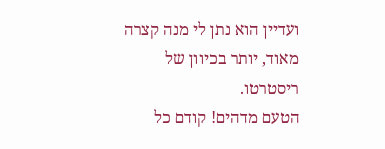ועדיין הוא נתן לי מנה קצרה מאוד, יותר בכיוון של ריסטרטו.
הטעם מדהים! קודם כל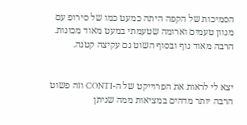הסמיכות של הקפה היתה כמעט כמו של סירופ עם מגוון טעמים וארומה שטעמתי במעט מאוד מכונות. הרבה מאוד גוף ובסוף השוט גם עקיצה קטנה.


יצא לי לראות את הפרוייקט של ה-CONTI וזה פשוט הרבה יותר מדהים במציאות ממה שניתן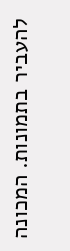להעביר בתמונות. המכונה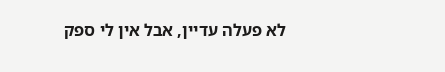לא פעלה עדיין, אבל אין לי ספק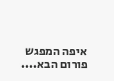איפה המפגש פורום הבא....